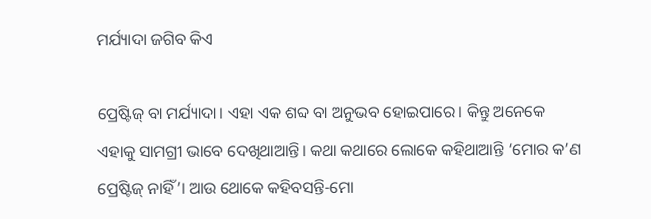ମର୍ଯ୍ୟାଦା ଜଗିବ କିଏ

ପ୍ରେଷ୍ଟିଜ୍‌ ବା ମର୍ଯ୍ୟାଦା। ଏହା ଏକ ଶବ୍ଦ ବା ଅନୁଭବ ହୋଇପାରେ। କିନ୍ତୁ ଅନେକେ ଏହାକୁ ସାମଗ୍ରୀ ଭାବେ ଦେଖିଥାଆନ୍ତି। କଥା କଥାରେ ଲୋକେ କହିଥାଆନ୍ତି ‘ମୋର କ’ଣ ପ୍ରେଷ୍ଟିଜ୍‌ ନାହିଁ’। ଆଉ ଥୋକେ କହିବସନ୍ତି-ମୋ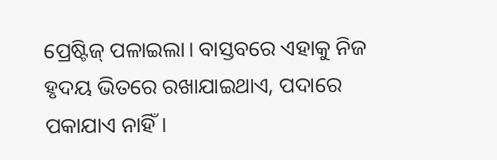ପ୍ରେଷ୍ଟିଜ୍‌ ପଳାଇଲା। ବାସ୍ତବରେ ଏହାକୁ ନିଜ ହୃଦୟ ଭିତରେ ରଖାଯାଇଥାଏ, ପଦାରେ ପକାଯାଏ ନାହିଁ।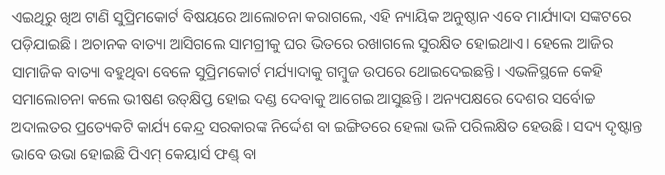ଏଇଥିରୁ ଖିଅ ଟାଣି ସୁପ୍ରିମକୋର୍ଟ ବିଷୟରେ ଆଲୋଚନା କରାଗଲେ, ଏହି ନ୍ୟାୟିକ ଅନୁଷ୍ଠାନ ଏବେ ମାର୍ଯ୍ୟାଦା ସଙ୍କଟରେ ପଡ଼ିଯାଇଛି। ଅଚାନକ ବାତ୍ୟା ଆସିଗଲେ ସାମଗ୍ରୀକୁ ଘର ଭିତରେ ରଖାଗଲେ ସୁରକ୍ଷିତ ହୋଇଥାଏ। ହେଲେ ଆଜିର ସାମାଜିକ ବାତ୍ୟା ବହୁଥିବା ବେଳେ ସୁପ୍ରିମକୋର୍ଟ ମର୍ଯ୍ୟାଦାକୁ ଗମ୍ବୁଜ ଉପରେ ଥୋଇଦେଇଛନ୍ତି। ଏଭଳିସ୍ଥଳେ କେହି ସମାଲୋଚନା କଲେ ଭୀଷଣ ଉତ୍‌କ୍ଷିପ୍ତ ହୋଇ ଦଣ୍ଡ ଦେବାକୁ ଆଗେଇ ଆସୁଛନ୍ତି। ଅନ୍ୟପକ୍ଷରେ ଦେଶର ସର୍ବୋଚ୍ଚ ଅଦାଲତର ପ୍ରତ୍ୟେକଟି କାର୍ଯ୍ୟ କେନ୍ଦ୍ର ସରକାରଙ୍କ ନିର୍ଦ୍ଦେଶ ବା ଇଙ୍ଗିତରେ ହେଲା ଭଳି ପରିଲକ୍ଷିତ ହେଉଛି। ସଦ୍ୟ ଦୃଷ୍ଟାନ୍ତ ଭାବେ ଉଭା ହୋଇଛି ପିଏମ୍‌ କେୟାର୍ସ ଫଣ୍ଡ୍‌ ବା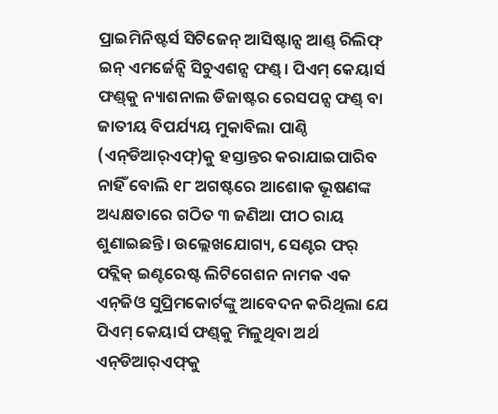ପ୍ରାଇମିନିଷ୍ଟର୍ସ ସିଟିଜେନ୍‌ ଆସିଷ୍ଟାନ୍ସ ଆଣ୍ଡ୍‌ ରିଲିଫ୍‌ ଇନ୍‌ ଏମର୍ଜେନ୍ସି ସିଚୁଏଶନ୍ସ ଫଣ୍ଡ୍‌। ପିଏମ୍‌ କେୟାର୍ସ ଫଣ୍ଡ୍‌କୁ ନ୍ୟାଶନାଲ ଡିଜାଷ୍ଟର ରେସପନ୍ସ ଫଣ୍ଡ୍‌ ବା ଜାତୀୟ ବିପର୍ଯ୍ୟୟ ମୁକାବିଲା ପାଣ୍ଠି (ଏନ୍‌ଡିଆର୍‌ଏଫ୍‌)କୁ ହସ୍ତାନ୍ତର କରାଯାଇପାରିବ ନାହିଁ ବୋଲି ୧୮ ଅଗଷ୍ଟରେ ଆଶୋକ ଭୂଷଣଙ୍କ ଅଧ୍ୟକ୍ଷତାରେ ଗଠିତ ୩ ଜଣିଆ ପୀଠ ରାୟ ଶୁଣାଇଛନ୍ତି। ଉଲ୍ଲେଖଯୋଗ୍ୟ, ସେଣ୍ଟର ଫର୍‌ ପବ୍ଲିକ୍‌ ଇଣ୍ଟରେଷ୍ଟ ଲିଟିଗେଶନ ନାମକ ଏକ ଏନ୍‌ଜିଓ ସୁପ୍ରିମକୋର୍ଟଙ୍କୁ ଆବେଦନ କରିଥିଲା ଯେ ପିଏମ୍‌ କେୟାର୍ସ ଫଣ୍ଡ୍‌କୁ ମିଳୁଥିବା ଅର୍ଥ ଏନ୍‌ଡିଆର୍‌ଏଫ୍‌କୁ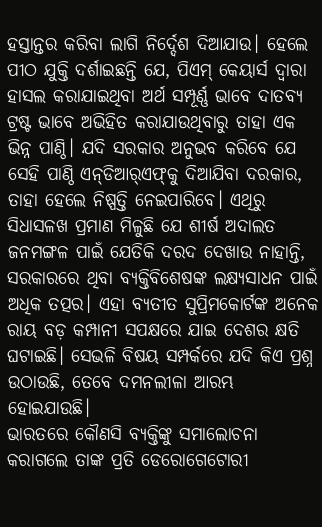ହସ୍ତାନ୍ତର କରିବା ଲାଗି ନିର୍ଦ୍ଦେଶ ଦିଆଯାଉ। ହେଲେ ପୀଠ ଯୁକ୍ତି ଦର୍ଶାଇଛନ୍ତି ଯେ, ପିଏମ୍‌ କେୟାର୍ସ ଦ୍ୱାରା ହାସଲ କରାଯାଇଥିବା ଅର୍ଥ ସମ୍ପୂର୍ଣ୍ଣ ଭାବେ ଦାତବ୍ୟ ଟ୍ରଷ୍ଟ ଭାବେ ଅଭିହିତ କରାଯାଉଥିବାରୁ ତାହା ଏକ ଭିନ୍ନ ପାଣ୍ଠି। ଯଦି ସରକାର ଅନୁଭବ କରିବେ ଯେ ସେହି ପାଣ୍ଠି ଏନ୍‌ଡିଆର୍‌ଏଫ୍‌କୁ ଦିଆଯିବା ଦରକାର, ତାହା ହେଲେ ନିଷ୍ପତ୍ତି ନେଇପାରିବେ। ଏଥିରୁ ସିଧାସଳଖ ପ୍ରମାଣ ମିଳୁଛି ଯେ ଶୀର୍ଷ ଅଦାଲତ ଜନମଙ୍ଗଳ ପାଇଁ ଯେତିକି ଦରଦ ଦେଖାଉ ନାହାନ୍ତି, ସରକାରରେ ଥିବା ବ୍ୟକ୍ତିବିଶେଷଙ୍କ ଲକ୍ଷ୍ୟସାଧନ ପାଇଁ ଅଧିକ ତତ୍ପର। ଏହା ବ୍ୟତୀତ ସୁପ୍ରିମକୋର୍ଟଙ୍କ ଅନେକ ରାୟ ବଡ଼ କମ୍ପାନୀ ସପକ୍ଷରେ ଯାଇ ଦେଶର କ୍ଷତି ଘଟାଇଛି। ସେଭଳି ବିଷୟ ସମ୍ପର୍କରେ ଯଦି କିଏ ପ୍ରଶ୍ନ ଉଠାଉଛି, ତେବେ ଦମନଲୀଳା ଆରମ୍ଭ ହୋଇଯାଉଛି।
ଭାରତରେ କୌଣସି ବ୍ୟକ୍ତିଙ୍କୁ ସମାଲୋଚନା କରାଗଲେ ତାଙ୍କ ପ୍ରତି ଡେରୋଗେଟୋରୀ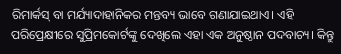ରିମାର୍କସ୍‌ ବା ମର୍ଯ୍ୟାଦାହାନିକର ମନ୍ତବ୍ୟ ଭାବେ ଗଣାଯାଇଥାଏ। ଏହି ପରିପ୍ରେକ୍ଷୀରେ ସୁପ୍ରିମକୋର୍ଟଙ୍କୁ ଦେଖିଲେ ଏହା ଏକ ଅନୁଷ୍ଠାନ ପଦବାଚ୍ୟ। କିନ୍ତୁ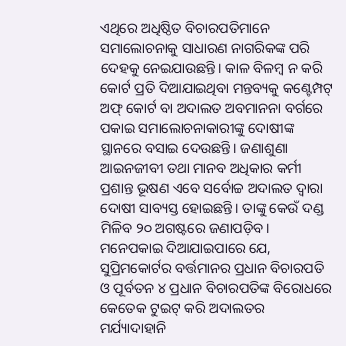ଏଥିରେ ଅଧିଷ୍ଠିତ ବିଚାରପତିମାନେ ସମାଲୋଚନାକୁ ସାଧାରଣ ନାଗରିକଙ୍କ ପରି ଦେହକୁ ନେଇଯାଉଛନ୍ତି। କାଳ ବିଳମ୍ବ ନ କରି କୋର୍ଟ ପ୍ରତି ଦିଆଯାଇଥିବା ମନ୍ତବ୍ୟକୁ କଣ୍ଟେମ୍ପଟ୍‌ ଅଫ୍‌ କୋର୍ଟ ବା ଅଦାଲତ ଅବମାନନା ବର୍ଗରେ ପକାଇ ସମାଲୋଚନାକାରୀଙ୍କୁ ଦୋଷୀଙ୍କ ସ୍ଥାନରେ ବସାଇ ଦେଉଛନ୍ତି। ଜଣାଶୁଣା ଆଇନଜୀବୀ ତଥା ମାନବ ଅଧିକାର କର୍ମୀ ପ୍ରଶାନ୍ତ ଭୂଷଣ ଏବେ ସର୍ବୋଚ୍ଚ ଅଦାଲତ ଦ୍ୱାରା ଦୋଷୀ ସାବ୍ୟସ୍ତ ହୋଇଛନ୍ତି। ତାଙ୍କୁ କେଉଁ ଦଣ୍ଡ ମିଳିବ ୨୦ ଅଗଷ୍ଟରେ ଜଣାପଡ଼ିବ। ମନେପକାଇ ଦିଆଯାଇପାରେ ଯେ, ସୁପ୍ରିମକୋର୍ଟର ବର୍ତ୍ତମାନର ପ୍ରଧାନ ବିଚାରପତି ଓ ପୂର୍ବତନ ୪ ପ୍ରଧାନ ବିଚାରପତିଙ୍କ ବିରୋଧରେ କେତେକ ଟୁଇଟ୍‌ କରି ଅଦାଲତର ମର୍ଯ୍ୟାଦାହାନି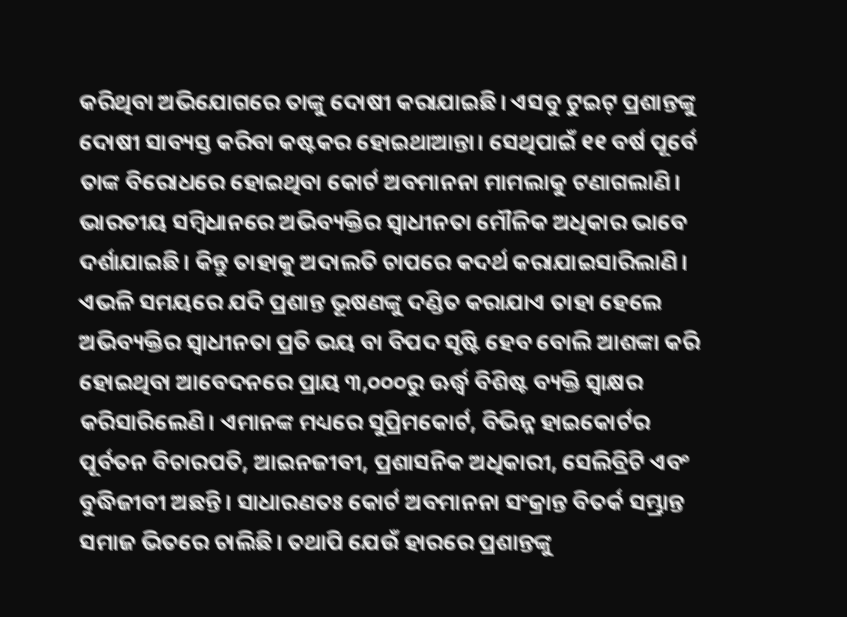କରିଥିବା ଅଭିଯୋଗରେ ତାଙ୍କୁ ଦୋଷୀ କରାଯାଇଛି। ଏସବୁ ଟୁଇଟ୍‌ ପ୍ରଶାନ୍ତଙ୍କୁ ଦୋଷୀ ସାବ୍ୟସ୍ତ କରିବା କଷ୍ଟକର ହୋଇଥାଆନ୍ତା। ସେଥିପାଇଁ ୧୧ ବର୍ଷ ପୂର୍ବେ ତାଙ୍କ ବିରୋଧରେ ହୋଇଥିବା କୋର୍ଟ ଅବମାନନା ମାମଲାକୁ ଟଣାଗଲାଣି।
ଭାରତୀୟ ସମ୍ବିଧାନରେ ଅଭିବ୍ୟକ୍ତିର ସ୍ବାଧୀନତା ମୌଳିକ ଅଧିକାର ଭାବେ ଦର୍ଶାଯାଇଛି। କିନ୍ତୁ ତାହାକୁ ଅଦାଲତି ଚାପରେ କଦର୍ଥ କରାଯାଇସାରିଲାଣି। ଏଭଳି ସମୟରେ ଯଦି ପ୍ରଶାନ୍ତ ଭୂଷଣଙ୍କୁ ଦଣ୍ଡିତ କରାଯାଏ ତାହା ହେଲେ ଅଭିବ୍ୟକ୍ତିର ସ୍ବାଧୀନତା ପ୍ରତି ଭୟ ବା ବିପଦ ସୃଷ୍ଟି ହେବ ବୋଲି ଆଶଙ୍କା କରି ହୋଇଥିବା ଆବେଦନରେ ପ୍ରାୟ ୩,୦୦୦ରୁ ଊର୍ଦ୍ଧ୍ୱ ବିଶିଷ୍ଟ ବ୍ୟକ୍ତି ସ୍ବାକ୍ଷର କରିସାରିଲେଣି। ଏମାନଙ୍କ ମଧ୍ୟରେ ସୁପ୍ରିମକୋର୍ଟ, ବିଭିନ୍ନ ହାଇକୋର୍ଟର ପୂର୍ବତନ ବିଚାରପତି, ଆଇନଜୀବୀ, ପ୍ରଶାସନିକ ଅଧିକାରୀ, ସେଲିବ୍ରିଟି ଏବଂ ବୁଦ୍ଧିଜୀବୀ ଅଛନ୍ତି। ସାଧାରଣତଃ କୋର୍ଟ ଅବମାନନା ସଂକ୍ରାନ୍ତ ବିତର୍କ ସମ୍ଭ୍ରାନ୍ତ ସମାଜ ଭିତରେ ଚାଲିଛି। ତଥାପି ଯେଉଁ ହାରରେ ପ୍ରଶାନ୍ତଙ୍କୁ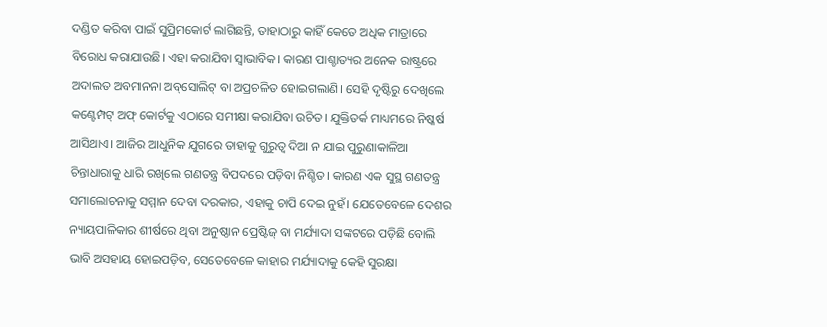ଦଣ୍ଡିତ କରିବା ପାଇଁ ସୁପ୍ରିମକୋର୍ଟ ଲାଗିଛନ୍ତି, ତାହାଠାରୁ କାହିଁ କେତେ ଅଧିକ ମାତ୍ରାରେ ବିରୋଧ କରାଯାଉଛି। ଏହା କରାଯିବା ସ୍ବାଭାବିକ। କାରଣ ପାଶ୍ଚାତ୍ୟର ଅନେକ ରାଷ୍ଟ୍ରରେ ଅଦାଲତ ଅବମାନନା ଅବ୍‌ସୋଲିଟ୍‌ ବା ଅପ୍ରଚଳିତ ହୋଇଗଲାଣି। ସେହି ଦୃଷ୍ଟିରୁ ଦେଖିଲେ କଣ୍ଟେମ୍ପଟ୍‌ ଅଫ୍‌ କୋର୍ଟକୁ ଏଠାରେ ସମୀକ୍ଷା କରାଯିବା ଉଚିତ। ଯୁକ୍ତିତର୍କ ମାଧ୍ୟମରେ ନିଷ୍କର୍ଷ ଆସିଥାଏ। ଆଜିର ଆଧୁନିକ ଯୁଗରେ ତାହାକୁ ଗୁରୁତ୍ୱ ଦିଆ ନ ଯାଇ ପୁରୁଣାକାଳିଆ ଚିନ୍ତାଧାରାକୁ ଧାରି ରଖିଲେ ଗଣତନ୍ତ୍ର ବିପଦରେ ପଡ଼ିବା ନିଶ୍ଚିତ। କାରଣ ଏକ ସୁସ୍ଥ ଗଣତନ୍ତ୍ର ସମାଲୋଚନାକୁ ସମ୍ମାନ ଦେବା ଦରକାର, ଏହାକୁ ଚାପି ଦେଇ ନୁହଁ। ଯେତେବେଳେ ଦେଶର ନ୍ୟାୟପାଳିକାର ଶୀର୍ଷରେ ଥିବା ଅନୁଷ୍ଠାନ ପ୍ରେଷ୍ଟିଜ୍‌ ବା ମର୍ଯ୍ୟାଦା ସଙ୍କଟରେ ପଡ଼ିଛି ବୋଲି ଭାବି ଅସହାୟ ହୋଇପଡ଼ିବ, ସେତେବେଳେ କାହାର ମର୍ଯ୍ୟାଦାକୁ କେହି ସୁରକ୍ଷା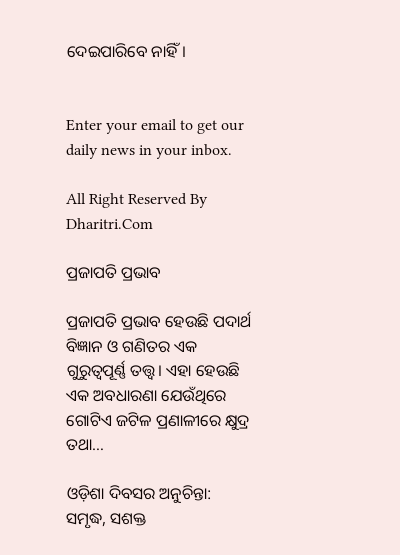ଦେଇପାରିବେ ନାହିଁ।


Enter your email to get our daily news in your inbox.

All Right Reserved By Dharitri.Com

ପ୍ରଜାପତି ପ୍ରଭାବ

ପ୍ରଜାପତି ପ୍ରଭାବ ହେଉଛି ପଦାର୍ଥ ବିଜ୍ଞାନ ଓ ଗଣିତର ଏକ ଗୁରୁତ୍ୱପୂର୍ଣ୍ଣ ତତ୍ତ୍ୱ। ଏହା ହେଉଛି ଏକ ଅବଧାରଣା ଯେଉଁଥିରେ ଗୋଟିଏ ଜଟିଳ ପ୍ରଣାଳୀରେ କ୍ଷୁଦ୍ର ତଥା…

ଓଡ଼ିଶା ଦିବସର ଅନୁଚିନ୍ତା: ସମୃଦ୍ଧ, ସଶକ୍ତ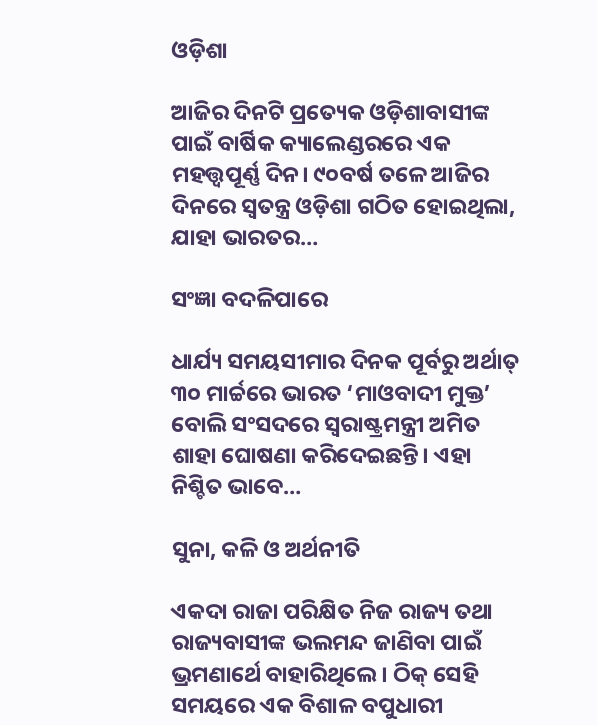ଓଡ଼ିଶା

ଆଜିର ଦିନଟି ପ୍ରତ୍ୟେକ ଓଡ଼ିଶାବାସୀଙ୍କ ପାଇଁ ବାର୍ଷିକ କ୍ୟାଲେଣ୍ଡରରେ ଏକ ମହତ୍ତ୍ୱପୂର୍ଣ୍ଣ ଦିନ। ୯୦ବର୍ଷ ତଳେ ଆଜିର ଦିନରେ ସ୍ବତନ୍ତ୍ର ଓଡ଼ିଶା ଗଠିତ ହୋଇଥିଲା, ଯାହା ଭାରତର…

ସଂଜ୍ଞା ବଦଳିପାରେ

ଧାର୍ଯ୍ୟ ସମୟସୀମାର ଦିନକ ପୂର୍ବରୁ ଅର୍ଥାତ୍‌ ୩୦ ମାର୍ଚ୍ଚରେ ଭାରତ ‘ମାଓବାଦୀ ମୁକ୍ତ’ ବୋଲି ସଂସଦରେ ସ୍ବରାଷ୍ଟ୍ରମନ୍ତ୍ରୀ ଅମିତ ଶାହା ଘୋଷଣା କରିଦେଇଛନ୍ତି। ଏହା ନିଶ୍ଚିତ ଭାବେ…

ସୁନା, କଳି ଓ ଅର୍ଥନୀତି

ଏକଦା ରାଜା ପରିକ୍ଷିତ ନିଜ ରାଜ୍ୟ ତଥା ରାଜ୍ୟବାସୀଙ୍କ ଭଲମନ୍ଦ ଜାଣିବା ପାଇଁ ଭ୍ରମଣାର୍ଥେ ବାହାରିଥିଲେ। ଠିକ୍‌ ସେହି ସମୟରେ ଏକ ବିଶାଳ ବପୁଧାରୀ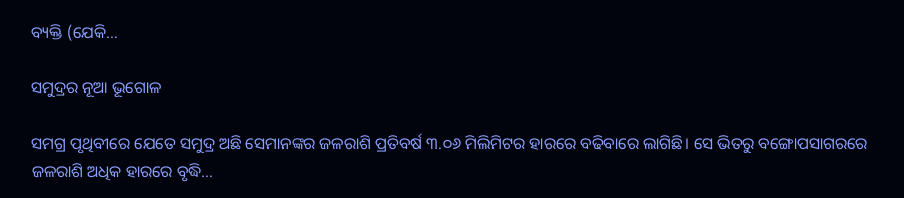ବ୍ୟକ୍ତି (ଯେକି…

ସମୁଦ୍ରର ନୂଆ ଭୂଗୋଳ

ସମଗ୍ର ପୃଥିବୀରେ ଯେତେ ସମୁଦ୍ର ଅଛି ସେମାନଙ୍କର ଜଳରାଶି ପ୍ରତିବର୍ଷ ୩.୦୬ ମିଲିମିଟର ହାରରେ ବଢିବାରେ ଲାଗିଛି। ସେ ଭିତରୁ ବଙ୍ଗୋପସାଗରରେ ଜଳରାଶି ଅଧିକ ହାରରେ ବୃଦ୍ଧି…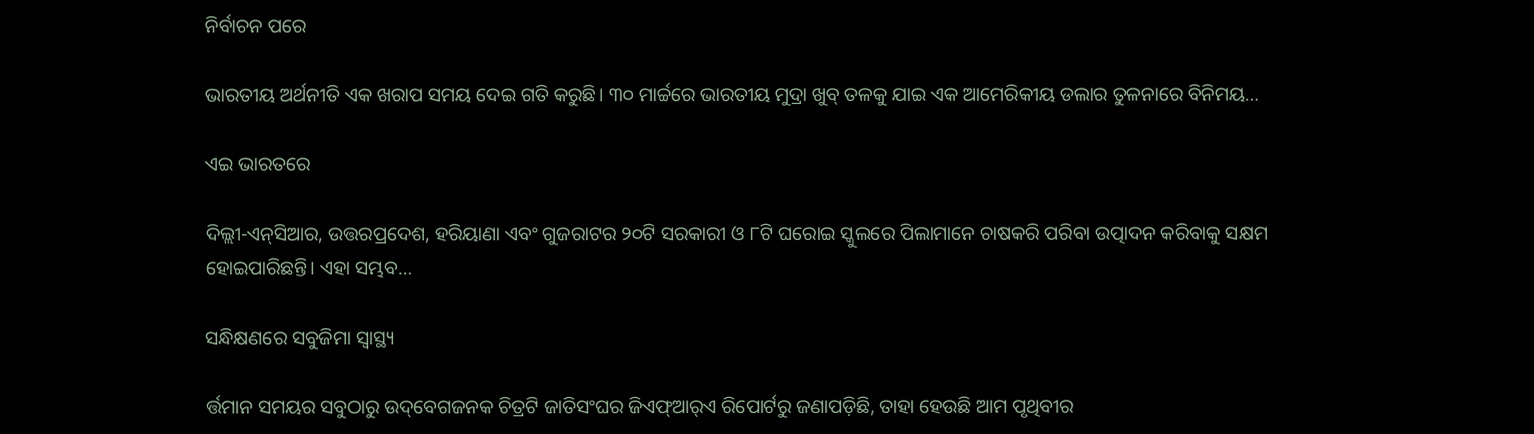ନିର୍ବାଚନ ପରେ

ଭାରତୀୟ ଅର୍ଥନୀତି ଏକ ଖରାପ ସମୟ ଦେଇ ଗତି କରୁଛି। ୩୦ ମାର୍ଚ୍ଚରେ ଭାରତୀୟ ମୁଦ୍ରା ଖୁବ୍‌ ତଳକୁ ଯାଇ ଏକ ଆମେରିକୀୟ ଡଲାର ତୁଳନାରେ ବିନିମୟ…

ଏଇ ଭାରତରେ

ଦିଲ୍ଲୀ-ଏନ୍‌ସିଆର, ଉତ୍ତରପ୍ରଦେଶ, ହରିୟାଣା ଏବଂ ଗୁଜରାଟର ୨୦ଟି ସରକାରୀ ଓ ୮ଟି ଘରୋଇ ସ୍କୁଲରେ ପିଲାମାନେ ଚାଷକରି ପରିବା ଉତ୍ପାଦନ କରିବାକୁ ସକ୍ଷମ ହୋଇପାରିଛନ୍ତି। ଏହା ସମ୍ଭବ…

ସନ୍ଧିକ୍ଷଣରେ ସବୁଜିମା ସ୍ବାସ୍ଥ୍ୟ

ର୍ତ୍ତମାନ ସମୟର ସବୁଠାରୁ ଉଦ୍‌ବେଗଜନକ ଚିତ୍ରଟି ଜାତିସଂଘର ଜିଏଫ୍‌ଆର୍‌ଏ ରିପୋର୍ଟରୁ ଜଣାପଡ଼ିଛି, ତାହା ହେଉଛି ଆମ ପୃଥିବୀର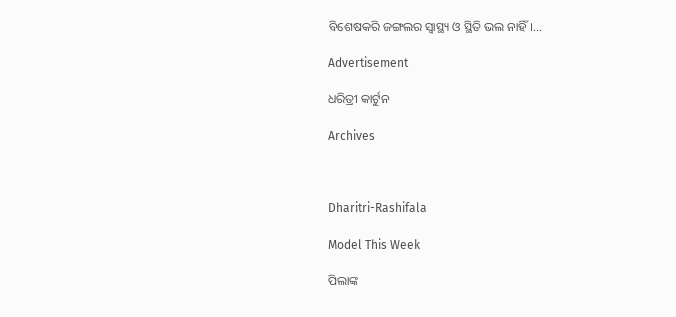ବିଶେଷକରି ଜଙ୍ଗଲର ସ୍ବାସ୍ଥ୍ୟ ଓ ସ୍ଥିତି ଭଲ ନାହିଁ।…

Advertisement

ଧରିତ୍ରୀ କାର୍ଟୁନ

Archives



Dharitri-Rashifala

Model This Week

ପିଲାଙ୍କ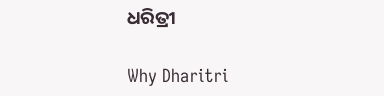ଧରିତ୍ରୀ

Why Dharitri